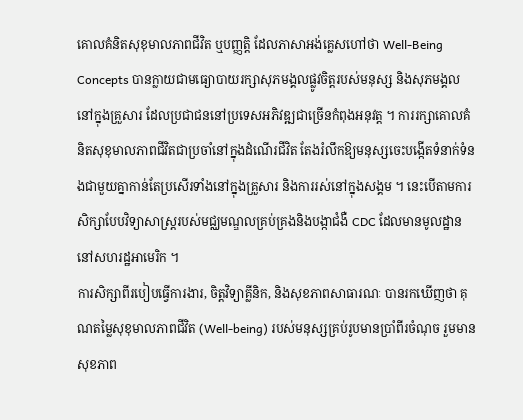គោលគំនិតសុខុមាលភាពជីវិត ឬបញ្ញត្តិ ដែលភាសាអង់គ្លេសហៅថា Well-Being Concepts បានក្លាយជាមធ្យោបាយរក្សាសុភមង្គលផ្លូវចិត្តរបស់មនុស្ស និងសុភមង្គលនៅក្នុងគ្រួសារ ដែលប្រជាជននៅប្រទេសអភិវឌ្ឍជាច្រើនកំពុងអនុវត្ត ។ ការរក្សាគោលគំនិតសុខុមាលភាពជីវិតជាប្រចាំនៅក្នុងដំណើរជីវិត តែងរំលឹកឱ្យមនុស្សចេះបង្កើតទំនាក់ទំនងជាមួយគ្នាកាន់តែប្រសើរទាំងនៅក្នុងគ្រួសារ និងការរស់នៅក្នុងសង្គម ។ នេះបើតាមការសិក្សាបែបវិទ្យាសាស្ត្ររបស់មជ្ឈមណ្ឌលគ្រប់គ្រងនិងបង្កាជំងឺ CDC ដែលមានមូលដ្ឋាននៅសហរដ្ឋអាមេរិក ។
ការសិក្សាពីរបៀបធ្វើការងារ, ចិត្តវិទ្យាគ្លីនិក, និងសុខភាពសាធារណៈ បានរកឃើញថា គុណតម្លៃសុខុមាលភាពជីវិត (Well-being) របស់មនុស្សគ្រប់រូបមានប្រាំពីរចំណុច រួមមាន សុខភាព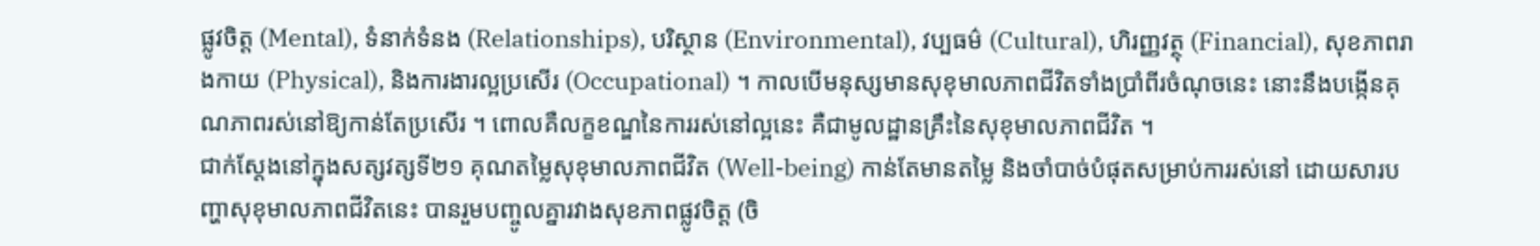ផ្លូវចិត្ត (Mental), ទំនាក់ទំនង (Relationships), បរិស្ថាន (Environmental), វប្បធម៌ (Cultural), ហិរញ្ញវត្ថុ (Financial), សុខភាពរាងកាយ (Physical), និងការងារល្អប្រសើរ (Occupational) ។ កាលបើមនុស្សមានសុខុមាលភាពជីវិតទាំងប្រាំពីរចំណុចនេះ នោះនឹងបង្កើនគុណភាពរស់នៅឱ្យកាន់តែប្រសើរ ។ ពោលគឺលក្ខខណ្ឌនៃការរស់នៅល្អនេះ គឺជាមូលដ្ឋានគ្រឹះនៃសុខុមាលភាពជីវិត ។
ជាក់ស្តែងនៅក្នុងសត្សវត្សទី២១ គុណតម្លៃសុខុមាលភាពជីវិត (Well-being) កាន់តែមានតម្លៃ និងចាំបាច់បំផុតសម្រាប់ការរស់នៅ ដោយសារបញ្ហាសុខុមាលភាពជីវិតនេះ បានរួមបញ្ចូលគ្នារវាងសុខភាពផ្លូវចិត្ត (ចិ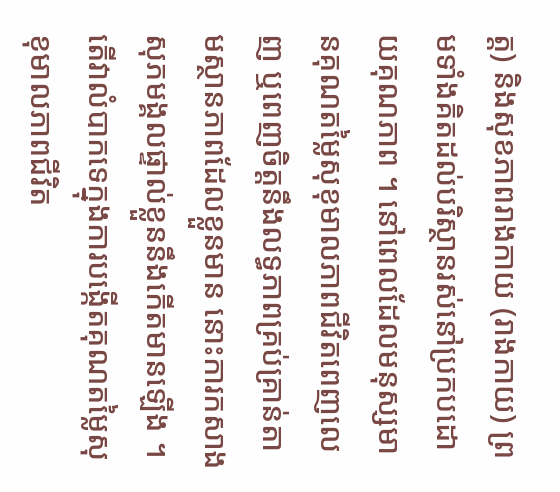ត្ត) និងសុខភាពរាងកាយ (រាងកាយ) ព្រមទាំងគិតដល់បរិស្ថានរស់នៅប្រកបដោយគុណភាព ។ នៅពេលដែលមនុស្សមានគុណតម្លៃសុខុមាលភាពជីវិតពេញលេញ ឬពេញចិត្តនឹងលទ្ធភាពគ្រប់គ្រាន់តាមស្ថានភាពដែលខ្លួនមាន នោះការកសាងសុភមង្គលផ្ទាល់ខ្លួននឹងកើតមានឡើង ។
តើវាលំបាកទេក្នុងការបង្កើតគុណតម្លៃសុខុមាលភាពជីវិត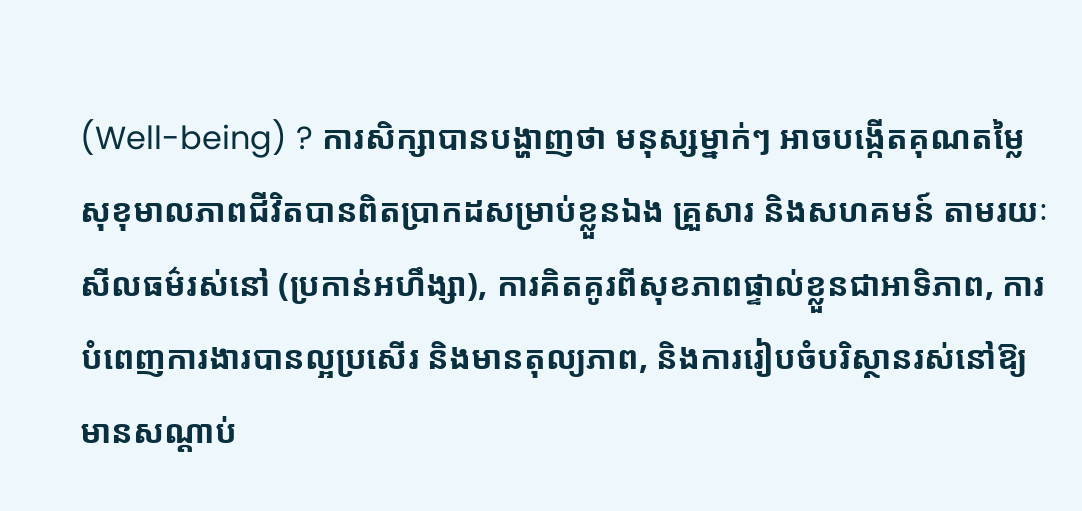(Well-being) ? ការសិក្សាបានបង្ហាញថា មនុស្សម្នាក់ៗ អាចបង្កើតគុណតម្លៃសុខុមាលភាពជីវិតបានពិតប្រាកដសម្រាប់ខ្លួនឯង គ្រួសារ និងសហគមន៍ តាមរយៈសីលធម៌រស់នៅ (ប្រកាន់អហឹង្សា), ការគិតគូរពីសុខភាពផ្ទាល់ខ្លួនជាអាទិភាព, ការបំពេញការងារបានល្អប្រសើរ និងមានតុល្យភាព, និងការរៀបចំបរិស្ថានរស់នៅឱ្យមានសណ្តាប់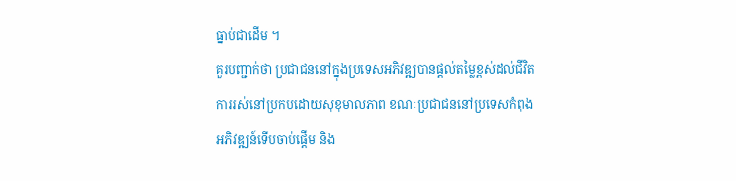ធ្នាប់ជាដើម ។
គួរបញ្ជាក់ថា ប្រជាជននៅក្នុងប្រទេសអភិវឌ្ឍបានផ្តល់តម្លៃខ្ពស់ដល់ជីវិតការរស់នៅប្រកបដោយសុខុមាលភាព ខណៈប្រជាជននៅប្រទេសកំពុងអភិវឌ្ឍន៍ទើបចាប់ផ្តើម និង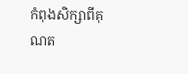កំពុងសិក្សាពីគុណត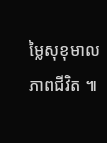ម្លៃសុខុមាលភាពជីវិត ៕